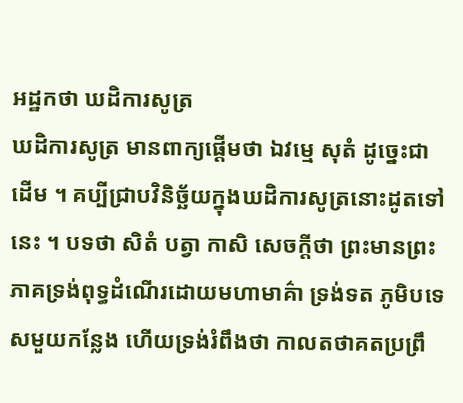អដ្ឋកថា ឃដិការសូត្រ
ឃដិការសូត្រ មានពាក្យផ្តើមថា ឯវម្មេ សុតំ ដូច្នេះជាដើម ។ គប្បីជ្រាបវិនិច្ឆ័យក្នុងឃដិការសូត្រនោះដូតទៅនេះ ។ បទថា សិតំ បត្វា កាសិ សេចក្តីថា ព្រះមានព្រះភាគទ្រង់ពុទ្ធដំណើរដោយមហាមាគ៌ា ទ្រង់ទត ភូមិបទេសមួយកន្លែង ហើយទ្រង់រំពឹងថា កាលតថាគតប្រព្រឹ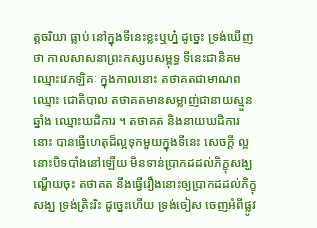ត្តចរិយា ធ្លាប់ នៅក្នុងទីនេះខ្លះឬហ្ន៎ ដូច្នេះ ទ្រង់ឃើញថា កាលសាសនាព្រះកស្សបសម្ពុទ្ធ ទីនេះជានិគម ឈ្មោះវេភឡិគៈ ក្នុងកាលនោះ តថាគតជាមាណពឈ្មោះ ជោតិបាល តថាគតមានសម្លាញ់ជានាយស្មួនឆ្នាំង ឈ្មោះឃដិការ ។ តថាគត និងនាយឃដិការនោះ បានធ្វើហេតុដ៏ល្អទុកមួយក្នុងទីនេះ សេចក្តី ល្អនោះបិទបាំងនៅឡើយ មិនទាន់ប្រាកដដល់ភិក្ខុសង្ឃ ណ្ហើយចុះ តថាគត នឹងធ្វើរឿងនោះឲ្យប្រាកដដល់ភិក្ខុសង្ឃ ទ្រង់ត្រិះរិះ ដូច្នេះហើយ ទ្រង់ចៀស ចេញអំពីផ្លូវ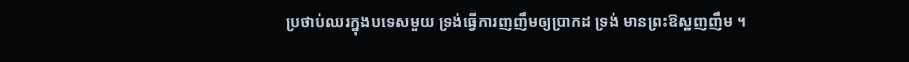ប្រថាប់ឈរក្នុងបទេសមួយ ទ្រង់ធ្វើការញញឹមឲ្យប្រាកដ ទ្រង់ មានព្រះឱស្ឋញញឹម ។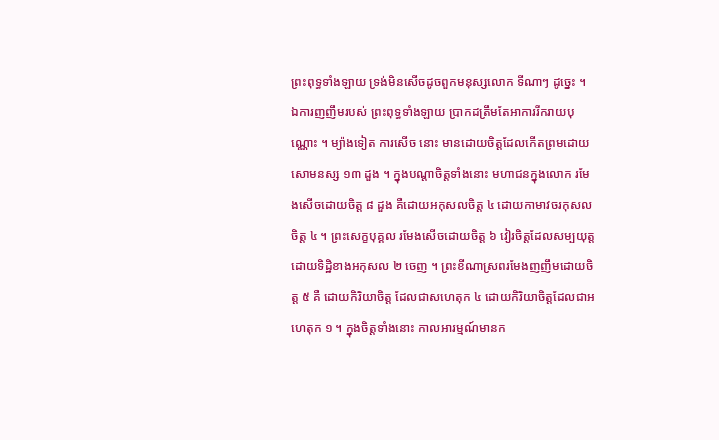ព្រះពុទ្ធទាំងឡាយ ទ្រង់មិនសើចដូចពួកមនុស្សលោក ទីណាៗ ដូច្នេះ ។ ឯការញញឹមរបស់ ព្រះពុទ្ធទាំងឡាយ ប្រាកដត្រឹមតែអាការរីករាយបុណ្ណោះ ។ ម្យ៉ាងទៀត ការសើច នោះ មានដោយចិត្តដែលកើតព្រមដោយសោមនស្ស ១៣ ដួង ។ ក្នុងបណ្តាចិត្តទាំងនោះ មហាជនក្នុងលោក រមែងសើចដោយចិត្ត ៨ ដួង គឺដោយអកុសលចិត្ត ៤ ដោយកាមាវចរកុសលចិត្ត ៤ ។ ព្រះសេក្ខបុគ្គល រមែងសើចដោយចិត្ត ៦ វៀរចិត្តដែលសម្បយុត្តដោយទិដ្ឋិខាងអកុសល ២ ចេញ ។ ព្រះខីណាស្រពរមែងញញឹមដោយចិត្ត ៥ គឺ ដោយកិរិយាចិត្ត ដែលជាសហេតុក ៤ ដោយកិរិយាចិត្តដែលជាអហេតុក ១ ។ ក្នុងចិត្តទាំងនោះ កាលអារម្មណ៍មានក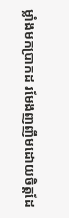ម្លាំងមកប្រាកដ រមែងញញឹមដោយចិត្តដែ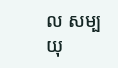ល សម្បយុ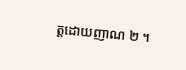ត្តដោយញាណ ២ ។